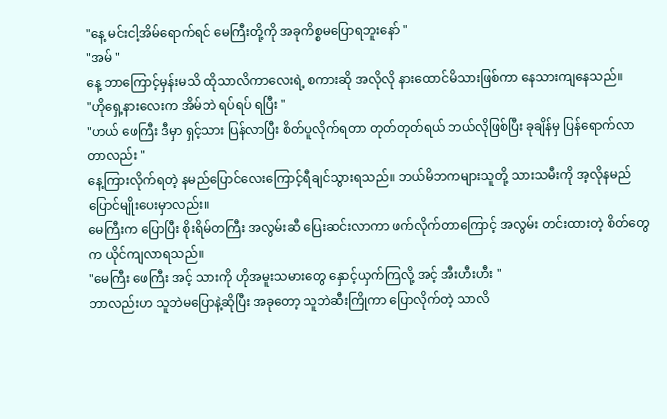"နေ့ မင်းငါ့အိမ်ရောက်ရင် မေကြီးတို့ကို အခုကိစ္စမပြောရဘူးနော် "
"အမ် "
နေ့ ဘာကြောင့်မှန်းမသိ ထိုသာလိကာလေးရဲ့ စကားဆို အလိုလို နားထောင်မိသားဖြစ်ကာ နေသားကျနေသည်။
"ဟိုရှေ့နားလေးက အိမ်ဘဲ ရပ်ရပ် ရပြီး "
"ဟယ် ဖေကြီး ဒီမှာ ရှင့်သား ပြန်လာပြီး စိတ်ပူလိုက်ရတာ တုတ်တုတ်ရယ် ဘယ်လိုဖြစ်ပြီး ခုချိန်မှ ပြန်ရောက်လာတာလည်း "
နေ့ကြားလိုက်ရတဲ့ နမည်ပြောင်လေးကြောင့်ရီချင်သွားရသည်။ ဘယ်မိဘကများသူတို့ သားသမီးကို အ့လိုနမည်ပြောင်မျိုးပေးမှာလည်း။
မေကြီးက ပြောပြီး စိုးရိမ်တကြီး အလွမ်းဆီ ပြေးဆင်းလာကာ ဖက်လိုက်တာကြောင့် အလွမ်း တင်းထားတဲ့ စိတ်တွေက ယိုင်ကျလာရသည်။
"မေကြီး ဖေကြီး အင့် သားကို ဟိုအမူးသမားတွေ နှောင့်ယှက်ကြလို့ အင့် အီးဟီးဟီး "
ဘာလည်းဟ သူဘဲမပြောနဲ့ဆိုပြီး အခုတော့ သူဘဲဆီးကြိုကာ ပြောလိုက်တဲ့ သာလိ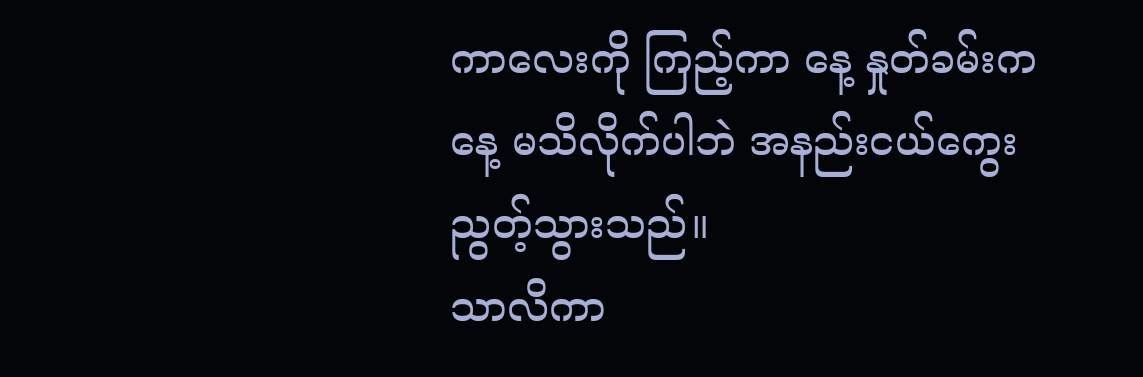ကာလေးကို ကြည့်ကာ နေ့ နှုတ်ခမ်းက နေ့ မသိလိုက်ပါဘဲ အနည်းငယ်ကွေးညွတ့်သွားသည်။
သာလိကာ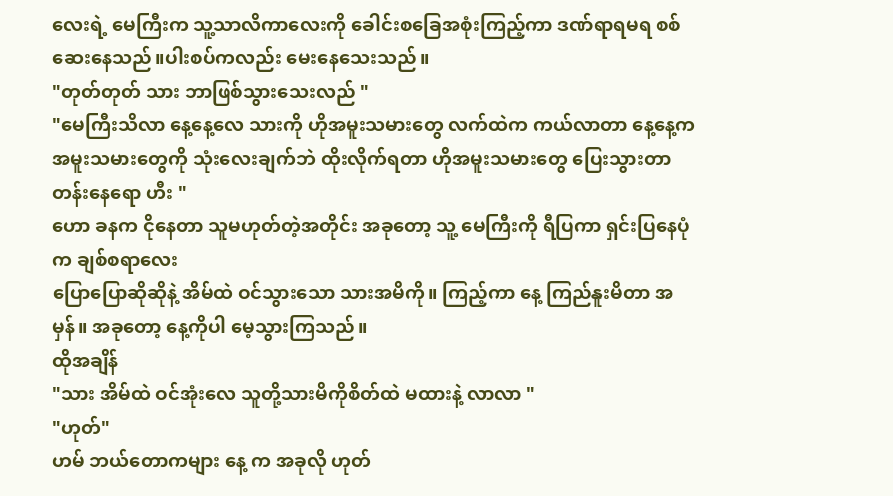လေးရဲ့ မေကြီးက သူ့သာလိကာလေးကို ခေါင်းစခြေအစုံးကြည့်ကာ ဒဏ်ရာရမရ စစ်ဆေးနေသည်။ပါးစပ်ကလည်း မေးနေသေးသည်။
"တုတ်တုတ် သား ဘာဖြစ်သွားသေးလည် "
"မေကြီးသိလာ နေ့နေ့လေ သားကို ဟိုအမူးသမားတွေ လက်ထဲက ကယ်လာတာ နေ့နေ့က အမူးသမားတွေကို သုံးလေးချက်ဘဲ ထိုးလိုက်ရတာ ဟိုအမူးသမားတွေ ပြေးသွားတာ တန်းနေရော ဟီး "
ဟော ခနက ငိုနေတာ သူမဟုတ်တဲ့အတိုင်း အခုတော့ သူ့ မေကြီးကို ရီပြကာ ရှင်းပြနေပုံက ချစ်စရာလေး
ပြောပြောဆိုဆိုနဲ့ အိမ်ထဲ ဝင်သွားသော သားအမိကို။ ကြည့်ကာ နေ့ ကြည်နူးမိတာ အမှန်။ အခုတော့ နေ့ကိုပါ မေ့သွားကြသည်။
ထိုအချိန်
"သား အိမ်ထဲ ဝင်အုံးလေ သူတို့သားမိကိုစိတ်ထဲ မထားနဲ့ လာလာ "
"ဟုတ်"
ဟမ် ဘယ်တောကများ နေ့ က အခုလို ဟုတ်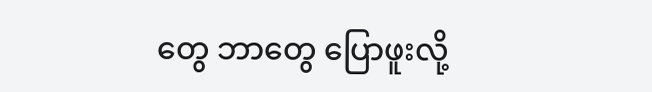တွေ ဘာတွေ ပြောဖူးလို့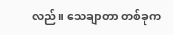လည်။ သေချာတာ တစ်ခုက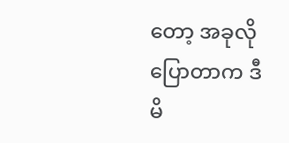တော့ အခုလို ပြောတာက ဒီမိ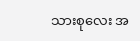သားစုလေး အ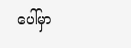ပေါ်မှာ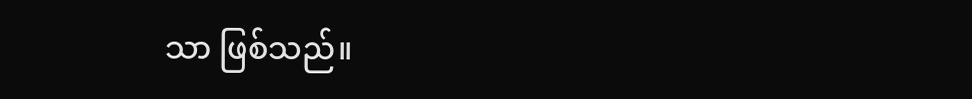သာ ဖြစ်သည်။